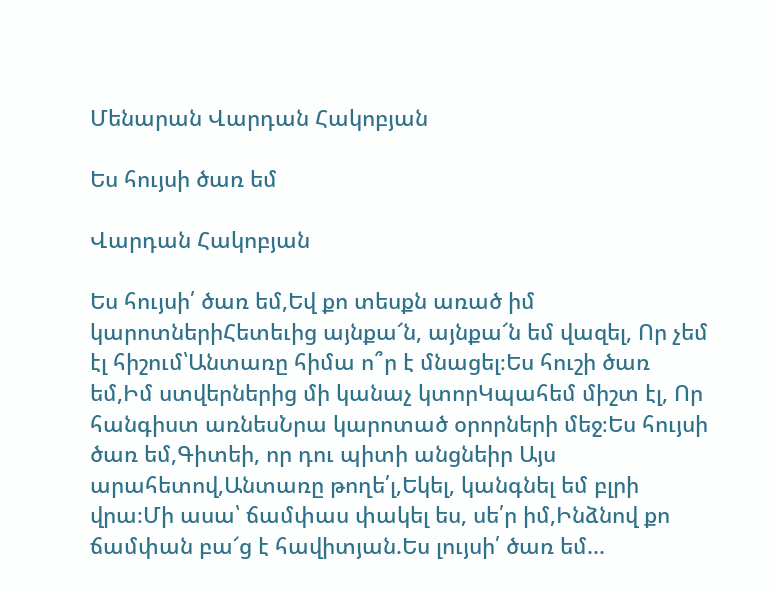Մենարան Վարդան Հակոբյան

Ես հույսի ծառ եմ

Վարդան Հակոբյան

Ես հույսի՛ ծառ եմ,Եվ քո տեսքն առած իմ կարոտներիՀետեւից այնքա՜ն, այնքա՜ն եմ վազել, Որ չեմ էլ հիշում՝Անտառը հիմա ո՞ր է մնացել։Ես հուշի ծառ եմ,Իմ ստվերներից մի կանաչ կտորԿպահեմ միշտ էլ, Որ հանգիստ առնեսՆրա կարոտած օրորների մեջ։Ես հույսի ծառ եմ,Գիտեի, որ դու պիտի անցնեիր Այս արահետով,Անտառը թողե՛լ,Եկել, կանգնել եմ բլրի վրա։Մի ասա՝ ճամփաս փակել ես, սե՛ր իմ,Ինձնով քո ճամփան բա՜ց է հավիտյան.Ես լույսի՛ ծառ եմ...